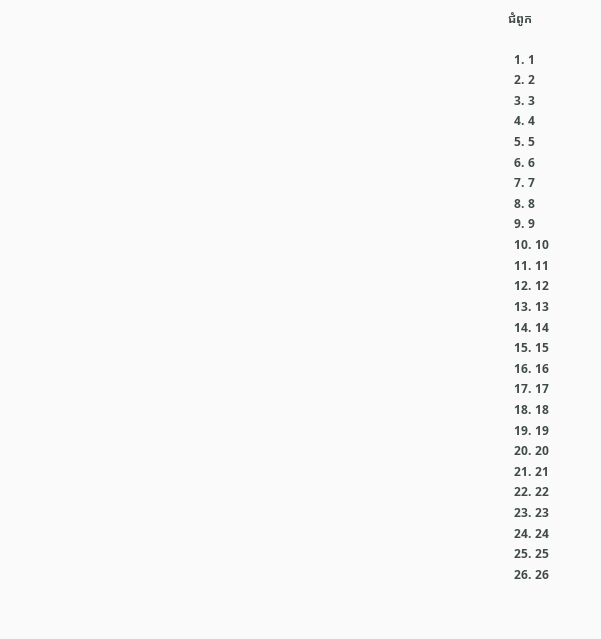ជំពូក

  1. 1
  2. 2
  3. 3
  4. 4
  5. 5
  6. 6
  7. 7
  8. 8
  9. 9
  10. 10
  11. 11
  12. 12
  13. 13
  14. 14
  15. 15
  16. 16
  17. 17
  18. 18
  19. 19
  20. 20
  21. 21
  22. 22
  23. 23
  24. 24
  25. 25
  26. 26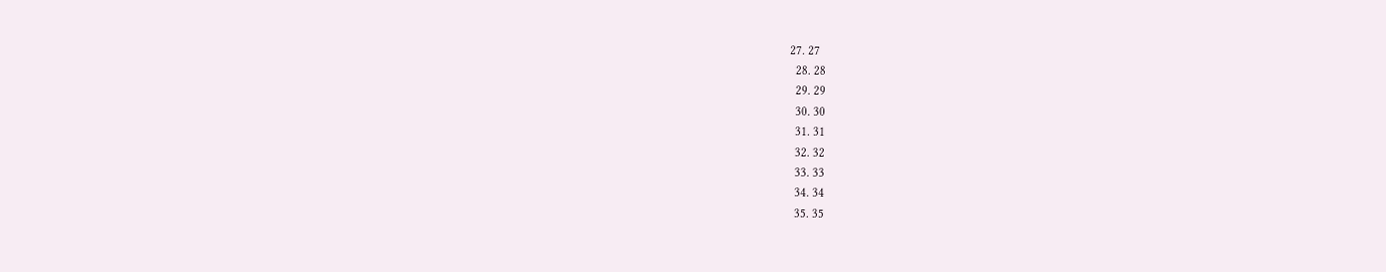27. 27
  28. 28
  29. 29
  30. 30
  31. 31
  32. 32
  33. 33
  34. 34
  35. 35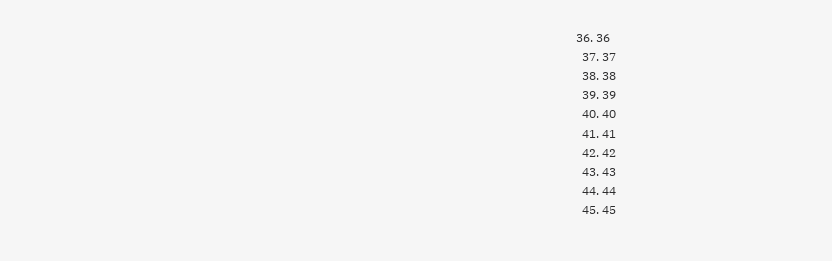36. 36
  37. 37
  38. 38
  39. 39
  40. 40
  41. 41
  42. 42
  43. 43
  44. 44
  45. 45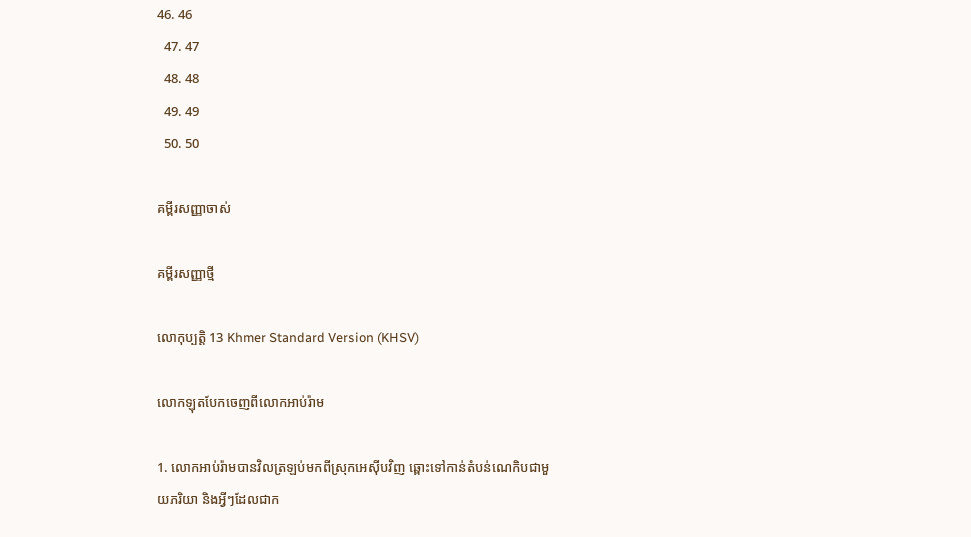46. 46
  47. 47
  48. 48
  49. 49
  50. 50

គម្ពីរសញ្ញាចាស់

គម្ពីរសញ្ញាថ្មី

លោកុ‌ប្បត្តិ 13 Khmer Standard Version (KHSV)

លោកឡុតបែកចេញពីលោកអាប់រ៉ាម

1. លោកអាប់រ៉ាមបានវិលត្រឡប់មកពីស្រុកអេស៊ីបវិញ ឆ្ពោះទៅកាន់តំបន់ណេកិបជាមួយភរិយា និងអ្វីៗដែលជាក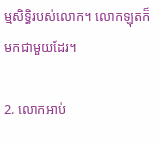ម្មសិទ្ធិរបស់លោក។ លោកឡុតក៏មកជាមួយដែរ។

2. លោកអាប់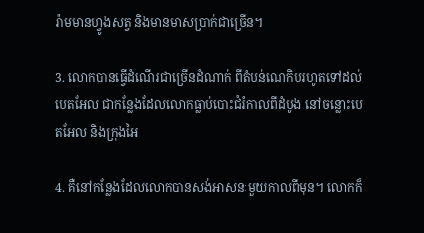រ៉ាមមានហ្វូងសត្វ និងមានមាសប្រាក់ជាច្រើន។

3. លោកបានធ្វើដំណើរជាច្រើនដំណាក់ ពីតំបន់ណេកិបរហូតទៅដល់បេត‌អែល ជាកន្លែងដែលលោកធ្លាប់បោះជំរំកាលពីដំបូង នៅចន្លោះបេត‌អែល និងក្រុងអៃ

4. គឺនៅកន្លែងដែលលោកបានសង់អាសនៈមួយកាលពីមុន។ លោកក៏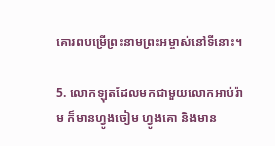គោរពបម្រើព្រះ‌នាមព្រះ‌អម្ចាស់នៅទីនោះ។

5. លោកឡុតដែលមកជាមួយលោកអាប់រ៉ាម ក៏មានហ្វូងចៀម ហ្វូងគោ និងមាន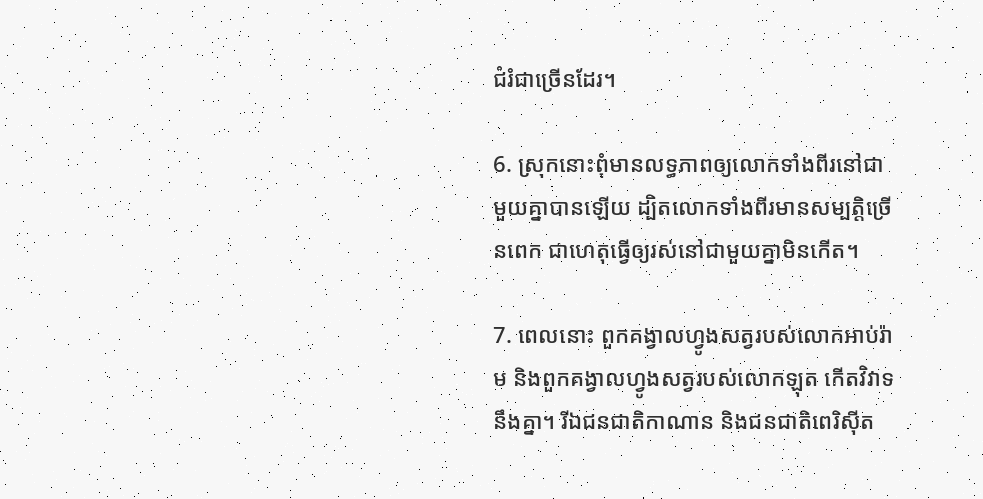ជំរំជាច្រើនដែរ។

6. ស្រុកនោះពុំមានលទ្ធ‌ភាពឲ្យលោកទាំងពីរនៅជាមួយគ្នាបានឡើយ ដ្បិតលោកទាំងពីរមានសម្បត្តិច្រើនពេក ជាហេតុធ្វើឲ្យរស់នៅជាមួយគ្នាមិនកើត។

7. ពេលនោះ ពួកគង្វាលហ្វូងសត្វរបស់លោកអាប់រ៉ាម និងពួកគង្វាលហ្វូងសត្វរបស់លោកឡុត កើតវិវាទនឹងគ្នា។ រីឯជន‌ជាតិកាណាន និងជន‌ជាតិពេរិ‌ស៊ីត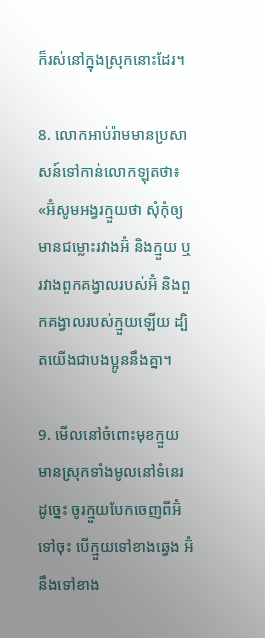ក៏រស់នៅក្នុងស្រុកនោះដែរ។

8. លោកអាប់រ៉ាមមានប្រសាសន៍ទៅកាន់លោកឡុតថា៖ «អ៊ំសូមអង្វរក្មួយថា សុំកុំឲ្យមានជម្លោះរវាងអ៊ំ និងក្មួយ ឬរវាងពួកគង្វាលរបស់អ៊ំ និងពួកគង្វាលរបស់ក្មួយឡើយ ដ្បិតយើងជាបង‌ប្អូននឹងគ្នា។

9. មើលនៅចំពោះមុខក្មួយ មានស្រុកទាំងមូលនៅទំនេរ ដូច្នេះ ចូរក្មួយបែកចេញពីអ៊ំទៅចុះ បើក្មួយទៅខាងឆ្វេង អ៊ំនឹងទៅខាង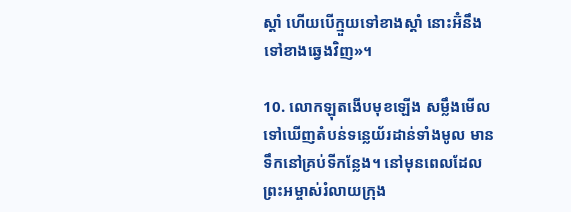ស្ដាំ ហើយបើក្មួយទៅខាងស្ដាំ នោះអ៊ំនឹងទៅខាងឆ្វេងវិញ»។

10. លោកឡុតងើបមុខឡើង សម្លឹងមើលទៅឃើញតំបន់ទន្លេយ័រដាន់ទាំងមូល មានទឹកនៅគ្រប់ទីកន្លែង។ នៅមុនពេលដែលព្រះ‌អម្ចាស់រំលាយក្រុង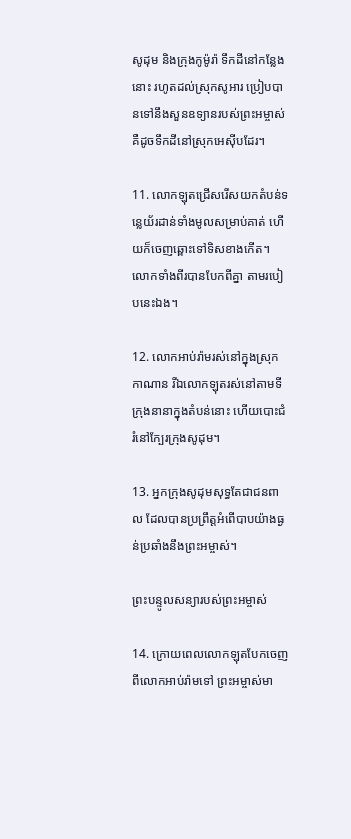សូដុម និងក្រុងកូម៉ូរ៉ា ទឹកដីនៅកន្លែងនោះ រហូតដល់ស្រុកសូអារ ប្រៀបបានទៅនឹងសួនឧទ្យានរបស់ព្រះ‌អម្ចាស់ គឺដូចទឹកដីនៅស្រុកអេស៊ីបដែរ។

11. លោកឡុតជ្រើស‌រើសយកតំបន់ទន្លេយ័រដាន់ទាំងមូលសម្រាប់គាត់ ហើយក៏ចេញឆ្ពោះទៅទិសខាងកើត។ លោកទាំងពីរបានបែកពីគ្នា តាមរបៀបនេះឯង។

12. លោកអាប់រ៉ាមរស់នៅក្នុងស្រុកកាណាន រីឯលោកឡុតរស់នៅតាមទីក្រុងនានាក្នុងតំបន់នោះ ហើយបោះជំរំនៅក្បែរក្រុងសូដុម។

13. អ្នកក្រុងសូដុមសុទ្ធតែជាជនពាល ដែលបានប្រព្រឹត្តអំពើបាបយ៉ាងធ្ងន់ប្រឆាំងនឹងព្រះ‌អម្ចាស់។

ព្រះ‌បន្ទូលសន្យារបស់ព្រះ‌អម្ចាស់

14. ក្រោយពេលលោកឡុតបែកចេញពីលោកអាប់រ៉ាមទៅ ព្រះ‌អម្ចាស់មា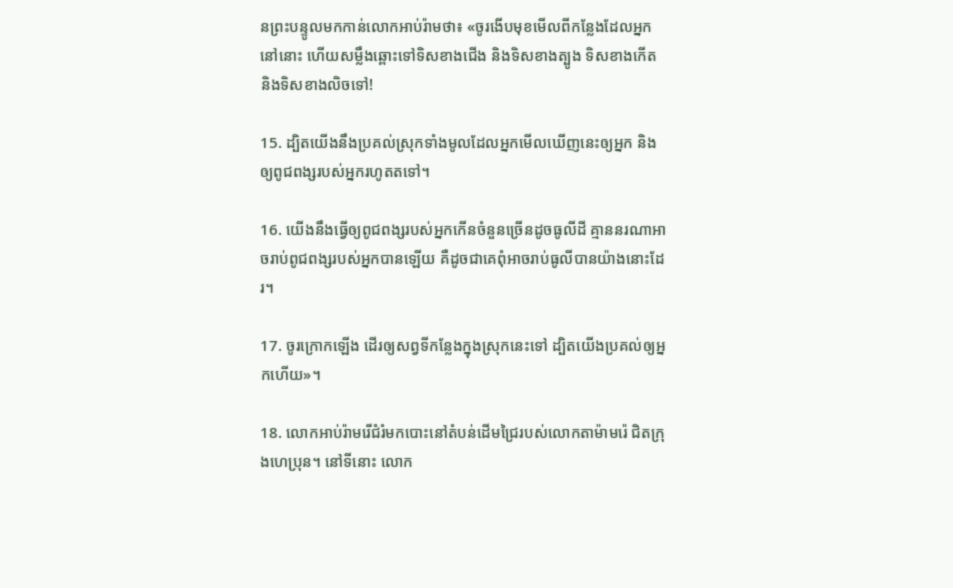នព្រះ‌បន្ទូលមកកាន់លោកអាប់រ៉ាមថា៖ «ចូរងើបមុខមើលពីកន្លែងដែលអ្នកនៅនោះ ហើយសម្លឹងឆ្ពោះទៅទិសខាងជើង និងទិសខាងត្បូង ទិសខាងកើត និងទិសខាងលិចទៅ!

15. ដ្បិតយើងនឹងប្រគល់ស្រុកទាំងមូលដែលអ្នកមើលឃើញនេះឲ្យអ្នក និងឲ្យពូជ‌ពង្សរបស់អ្នករហូតតទៅ។

16. យើងនឹងធ្វើឲ្យពូជ‌ពង្សរបស់អ្នកកើនចំនួនច្រើនដូចធូលីដី គ្មាននរណាអាចរាប់ពូជ‌ពង្សរបស់អ្នកបានឡើយ គឺដូចជាគេពុំអាចរាប់ធូលីបានយ៉ាងនោះដែរ។

17. ចូរក្រោកឡើង ដើរឲ្យសព្វទីកន្លែងក្នុងស្រុកនេះទៅ ដ្បិតយើងប្រគល់ឲ្យអ្នកហើយ»។

18. លោកអាប់រ៉ាមរើជំរំមកបោះនៅតំបន់ដើមជ្រៃរបស់លោកតាម៉ាមរ៉េ ជិតក្រុងហេ‌ប្រុន។ នៅទីនោះ លោក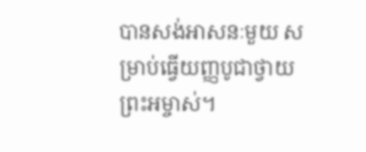បានសង់អាសនៈមួយ សម្រាប់ធ្វើយញ្ញ‌បូជាថ្វាយព្រះ‌អម្ចាស់។